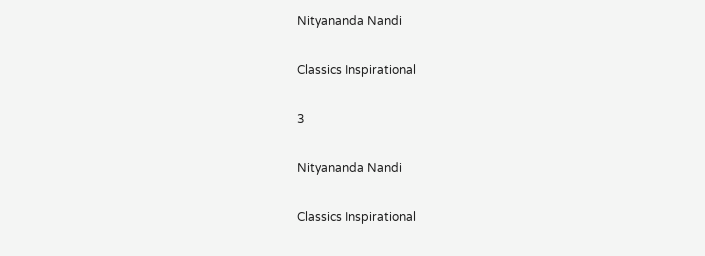Nityananda Nandi

Classics Inspirational

3

Nityananda Nandi

Classics Inspirational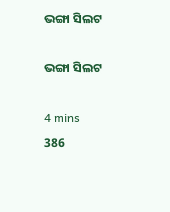ଭଙ୍ଗା ସିଲଟ

ଭଙ୍ଗା ସିଲଟ

4 mins
386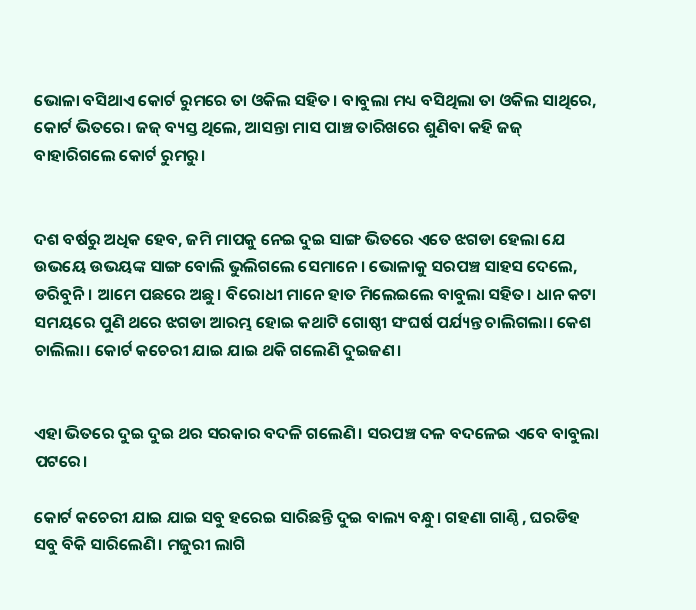ଭୋଳା ବସିଥାଏ କୋର୍ଟ ରୁମରେ ତା ଓକିଲ ସହିତ। ବାବୁଲା ମଧ୍ୟ ବସିଥିଲା ତା ଓକିଲ ସାଥିରେ, କୋର୍ଟ ଭିତରେ। ଜଜ୍ ବ୍ୟସ୍ତ ଥିଲେ, ଆସନ୍ତା ମାସ ପାଞ୍ଚ ତାରିଖରେ ଶୁଣିବା କହି ଜଜ୍ ବାହାରିଗଲେ କୋର୍ଟ ରୁମରୁ।


ଦଶ ବର୍ଷରୁ ଅଧିକ ହେବ, ଜମି ମାପକୁ ନେଇ ଦୁଇ ସାଙ୍ଗ ଭିତରେ ଏତେ ଝଗଡା ହେଲା ଯେ ଉଭୟେ ଉଭୟଙ୍କ ସାଙ୍ଗ ବୋଲି ଭୁଲିଗଲେ ସେମାନେ। ଭୋଳାକୁ ସରପଞ୍ଚ ସାହସ ଦେଲେ, ଡରିବୁନି। ଆମେ ପଛରେ ଅଛୁ। ବିରୋଧୀ ମାନେ ହାତ ମିଲେଇଲେ ବାବୁଲା ସହିତ। ଧାନ କଟା ସମୟରେ ପୁଣି ଥରେ ଝଗଡା ଆରମ୍ଭ ହୋଇ କଥାଟି ଗୋଷ୍ଠୀ ସଂଘର୍ଷ ପର୍ଯ୍ୟନ୍ତ ଚାଲିଗଲା। କେଶ ଚାଲିଲା। କୋର୍ଟ କଚେରୀ ଯାଇ ଯାଇ ଥକି ଗଲେଣି ଦୁଇଜଣ।


ଏହା ଭିତରେ ଦୁଇ ଦୁଇ ଥର ସରକାର ବଦଳି ଗଲେଣି। ସରପଞ୍ଚ ଦଳ ବଦଳେଇ ଏବେ ବାବୁଲା ପଟରେ।

କୋର୍ଟ କଚେରୀ ଯାଇ ଯାଇ ସବୁ ହରେଇ ସାରିଛନ୍ତି ଦୁଇ ବାଲ୍ୟ ବନ୍ଧୁ। ଗହଣା ଗାଣ୍ଠି , ଘରଡିହ ସବୁ ବିକି ସାରିଲେଣି। ମଜୁରୀ ଲାଗି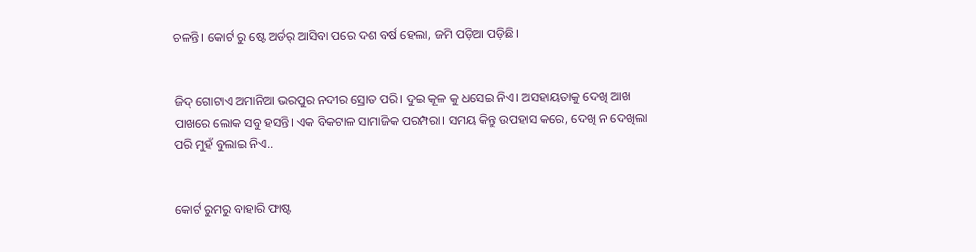ଚଳନ୍ତି। କୋର୍ଟ ରୁ ଷ୍ଟେ ଅର୍ଡର୍ ଆସିବା ପରେ ଦଶ ବର୍ଷ ହେଲା, ଜମି ପଡ଼ିଆ ପଡ଼ିଛି।


ଜିଦ୍ ଗୋଟାଏ ଅମାନିଆ ଭରପୁର ନଦୀର ସ୍ରୋତ ପରି। ଦୁଇ କୂଳ କୁ ଧସେଇ ନିଏ। ଅସହାୟତାକୁ ଦେଖି ଆଖ ପାଖରେ ଲୋକ ସବୁ ହସନ୍ତି। ଏକ ବିକଟାଳ ସାମାଜିକ ପରମ୍ପରା। ସମୟ କିନ୍ତୁ ଉପହାସ କରେ, ଦେଖି ନ ଦେଖିଲା ପରି ମୁହଁ ବୁଲାଇ ନିଏ..


କୋର୍ଟ ରୁମରୁ ବାହାରି ଫାଷ୍ଟ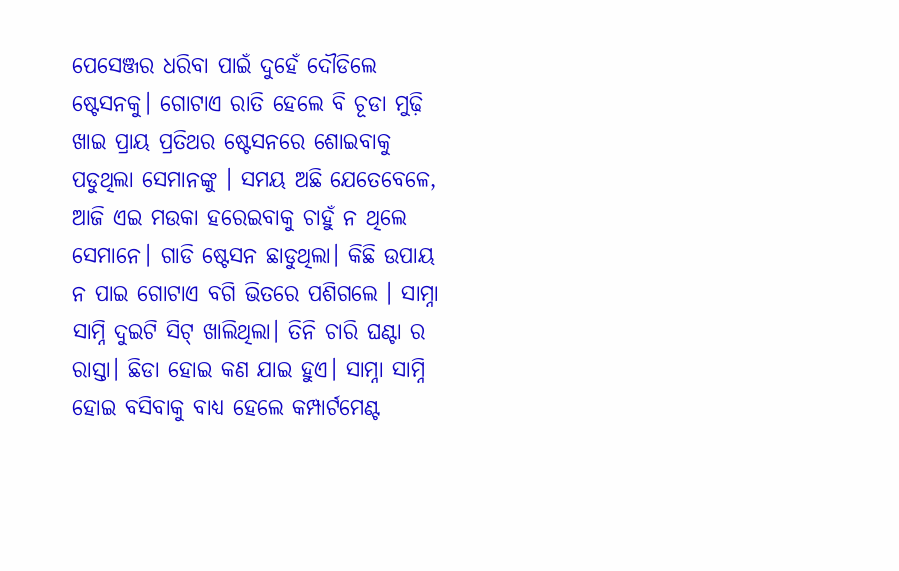ପେସେଞ୍ଜର ଧରିବା ପାଇଁ ଦୁହେଁ ଦୌଡିଲେ ଷ୍ଟେସନକୁ। ଗୋଟାଏ ରାତି ହେଲେ ବି ଚୂଡା ମୁଢ଼ି ଖାଇ ପ୍ରାୟ ପ୍ରତିଥର ଷ୍ଟେସନରେ ଶୋଇବାକୁ ପଡୁଥିଲା ସେମାନଙ୍କୁ । ସମୟ ଅଛି ଯେତେବେଳେ, ଆଜି ଏଇ ମଉକା ହରେଇବାକୁ ଚାହୁଁ ନ ଥିଲେ ସେମାନେ। ଗାଡି ଷ୍ଟେସନ ଛାଡୁଥିଲା। କିଛି ଉପାୟ ନ ପାଇ ଗୋଟାଏ ବଗି ଭିତରେ ପଶିଗଲେ । ସାମ୍ନା ସାମ୍ନି ଦୁଇଟି ସିଟ୍ ଖାଲିଥିଲା। ତିନି ଚାରି ଘଣ୍ଟା ର ରାସ୍ତା। ଛିଡା ହୋଇ କଣ ଯାଇ ହୁଏ। ସାମ୍ନା ସାମ୍ନି ହୋଇ ବସିବାକୁ ବାଧ୍ୟ ହେଲେ କମ୍ପାର୍ଟମେଣ୍ଟ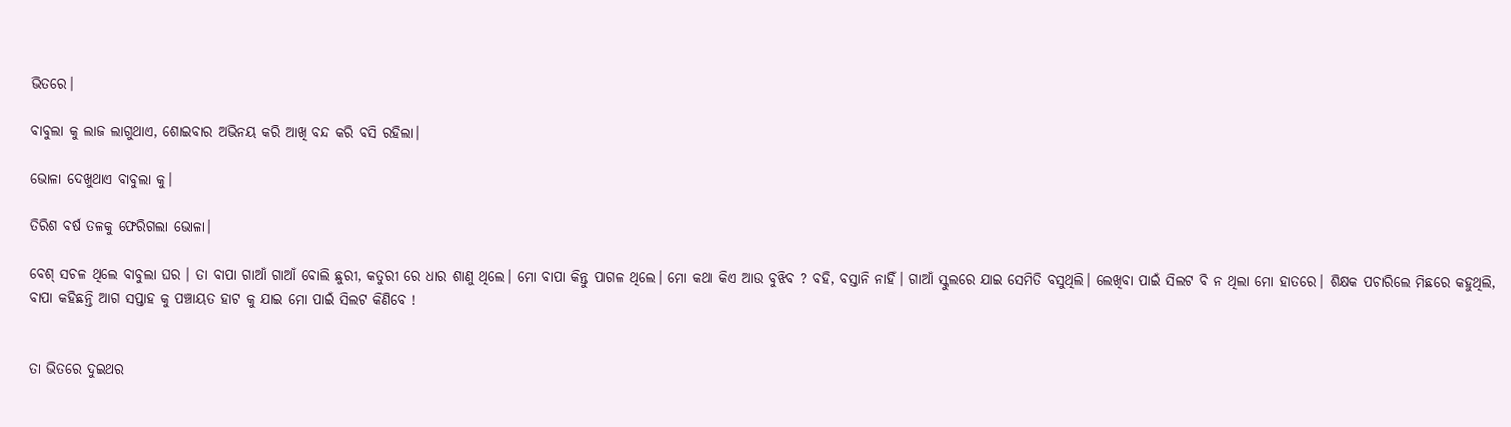ଭିତରେ।

ବାବୁଲା କୁ ଲାଜ ଲାଗୁଥାଏ, ଶୋଇବାର ଅଭିନୟ କରି ଆଖି ବନ୍ଦ କରି ବସି ରହିଲା।

ଭୋଳା ଦେଖୁଥାଏ ବାବୁଲା କୁ।

ତିରିଶ ବର୍ଷ ତଳକୁ ଫେରିଗଲା ଭୋଳା।

ବେଶ୍ ସଚଳ ଥିଲେ ବାବୁଲା ଘର । ତା ବାପା ଗାଆଁ ଗାଆଁ ବୋଲି ଛୁରୀ, କତୁରୀ ରେ ଧାର ଶାଣୁ ଥିଲେ। ମୋ ବାପା କିନ୍ତୁ ପାଗଳ ଥିଲେ। ମୋ କଥା କିଏ ଆଉ ବୁଝିବ ? ବହି, ବସ୍ତାନି ନାହିଁ। ଗାଆଁ ସ୍କୁଲରେ ଯାଇ ସେମିତି ବସୁଥିଲି। ଲେଖିବା ପାଇଁ ସିଲଟ ବି ନ ଥିଲା ମୋ ହାତରେ। ଶିକ୍ଷକ ପଚାରିଲେ ମିଛରେ କହୁଥିଲି, ବାପା କହିଛନ୍ତି ଆଗ ସପ୍ତାହ କୁ ପଞ୍ଚାୟତ ହାଟ କୁ ଯାଇ ମୋ ପାଇଁ ସିଲଟ କିଣିବେ !


ତା ଭିତରେ ଦୁଇଥର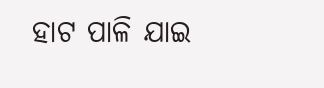ହାଟ ପାଳି ଯାଇ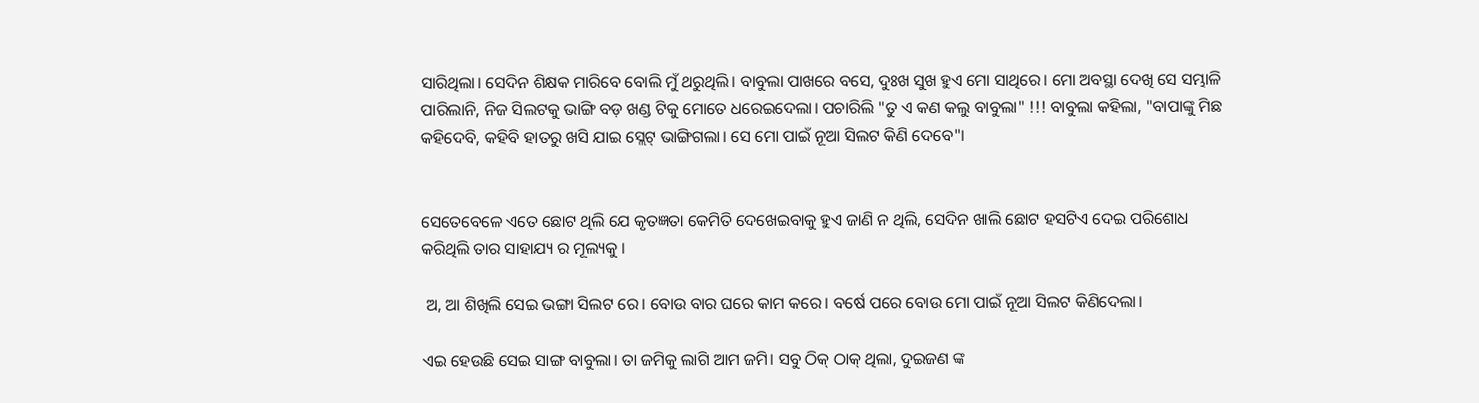ସାରିଥିଲା। ସେଦିନ ଶିକ୍ଷକ ମାରିବେ ବୋଲି ମୁଁ ଥରୁଥିଲି। ବାବୁଲା ପାଖରେ ବସେ, ଦୁଃଖ ସୁଖ ହୁଏ ମୋ ସାଥିରେ। ମୋ ଅବସ୍ଥା ଦେଖି ସେ ସମ୍ଭାଳି ପାରିଲାନି, ନିଜ ସିଲଟକୁ ଭାଙ୍ଗି ବଡ଼ ଖଣ୍ଡ ଟିକୁ ମୋତେ ଧରେଇଦେଲା। ପଚାରିଲି "ତୁ ଏ କଣ କଲୁ ବାବୁଲା" !!! ବାବୁଲା କହିଲା, "ବାପାଙ୍କୁ ମିଛ କହିଦେବି, କହିବି ହାତରୁ ଖସି ଯାଇ ସ୍ଲେଟ୍ ଭାଙ୍ଗିଗଲା। ସେ ମୋ ପାଇଁ ନୂଆ ସିଲଟ କିଣି ଦେବେ"।


ସେତେବେଳେ ଏତେ ଛୋଟ ଥିଲି ଯେ କୃତଜ୍ଞତା କେମିତି ଦେଖେଇବାକୁ ହୁଏ ଜାଣି ନ ଥିଲି, ସେଦିନ ଖାଲି ଛୋଟ ହସଟିଏ ଦେଇ ପରିଶୋଧ କରିଥିଲି ତାର ସାହାଯ୍ୟ ର ମୂଲ୍ୟକୁ ।

 ଅ, ଆ ଶିଖିଲି ସେଇ ଭଙ୍ଗା ସିଲଟ ରେ। ବୋଉ ବାର ଘରେ କାମ କରେ। ବର୍ଷେ ପରେ ବୋଉ ମୋ ପାଇଁ ନୂଆ ସିଲଟ କିଣିଦେଲା।

ଏଇ ହେଉଛି ସେଇ ସାଙ୍ଗ ବାବୁଲା। ତା ଜମିକୁ ଲାଗି ଆମ ଜମି। ସବୁ ଠିକ୍ ଠାକ୍ ଥିଲା, ଦୁଇଜଣ ଙ୍କ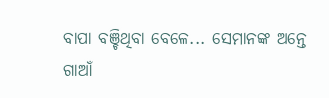ବାପା ବଞ୍ଚିଥିବା ବେଳେ... ସେମାନଙ୍କ ଅନ୍ତେ ଗାଆଁ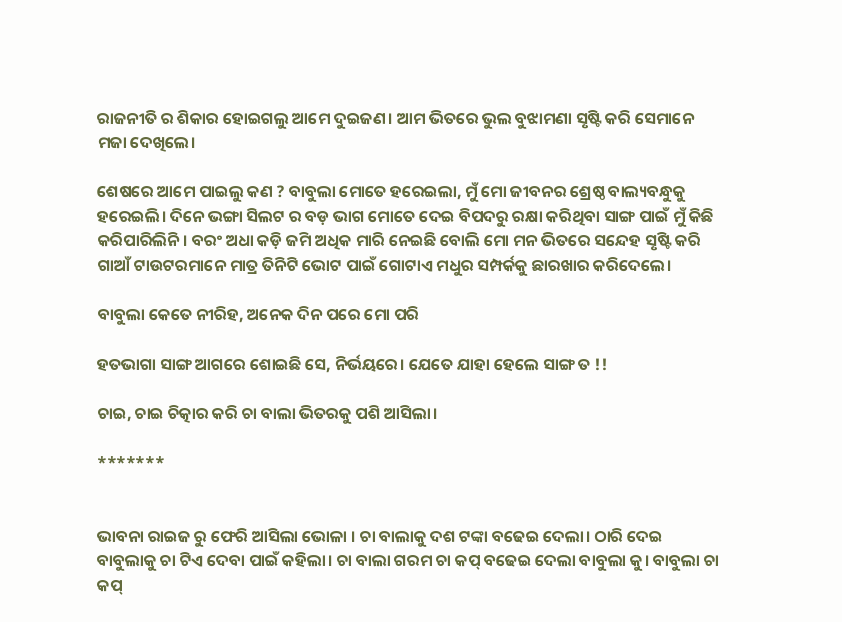ରାଜନୀତି ର ଶିକାର ହୋଇଗଲୁ ଆମେ ଦୁଇଜଣ। ଆମ ଭିତରେ ଭୁଲ ବୁଝାମଣା ସୃଷ୍ଟି କରି ସେମାନେ ମଜା ଦେଖିଲେ।

ଶେଷରେ ଆମେ ପାଇଲୁ କଣ ? ବାବୁଲା ମୋତେ ହରେଇଲା, ମୁଁ ମୋ ଜୀବନର ଶ୍ରେଷ୍ଠ ବାଲ୍ୟବନ୍ଧୁକୁ ହରେଇଲି। ଦିନେ ଭଙ୍ଗା ସିଲଟ ର ବଡ଼ ଭାଗ ମୋତେ ଦେଇ ବିପଦରୁ ରକ୍ଷା କରିଥିବା ସାଙ୍ଗ ପାଇଁ ମୁଁ କିଛି କରିପାରିଲିନି। ବରଂ ଅଧା କଡ଼ି ଜମି ଅଧିକ ମାରି ନେଇଛି ବୋଲି ମୋ ମନ ଭିତରେ ସନ୍ଦେହ ସୃଷ୍ଟି କରି ଗାଆଁ ଟାଉଟରମାନେ ମାତ୍ର ତିନିଟି ଭୋଟ ପାଇଁ ଗୋଟାଏ ମଧୁର ସମ୍ପର୍କକୁ ଛାରଖାର କରିଦେଲେ।

ବାବୁଲା କେତେ ନୀରିହ, ଅନେକ ଦିନ ପରେ ମୋ ପରି

ହତଭାଗା ସାଙ୍ଗ ଆଗରେ ଶୋଇଛି ସେ, ନିର୍ଭୟରେ। ଯେତେ ଯାହା ହେଲେ ସାଙ୍ଗ ତ !!

ଚାଇ, ଚାଇ ଚିତ୍କାର କରି ଚା ବାଲା ଭିତରକୁ ପଶି ଆସିଲା।

*******


ଭାବନା ରାଇଜ ରୁ ଫେରି ଆସିଲା ଭୋଳା । ଚା ବାଲାକୁ ଦଶ ଟଙ୍କା ବଢେଇ ଦେଲା। ଠାରି ଦେଇ ବାବୁଲାକୁ ଚା ଟିଏ ଦେବା ପାଇଁ କହିଲା। ଚା ବାଲା ଗରମ ଚା କପ୍ ବଢେଇ ଦେଲା ବାବୁଲା କୁ। ବାବୁଲା ଚା କପ୍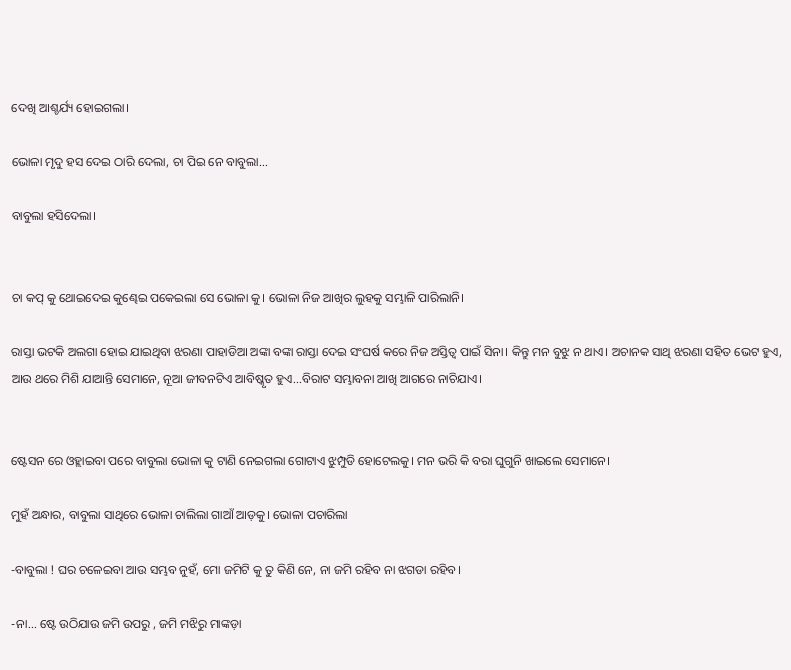ଦେଖି ଆଶ୍ଚର୍ଯ୍ୟ ହୋଇଗଲା।

ଭୋଳା ମୃଦୁ ହସ ଦେଇ ଠାରି ଦେଲା, ଚା ପିଇ ନେ ବାବୁଲା...

ବାବୁଲା ହସିଦେଲା।


ଚା କପ୍ କୁ ଥୋଇଦେଇ କୁଣ୍ଢେଇ ପକେଇଲା ସେ ଭୋଳା କୁ। ଭୋଳା ନିଜ ଆଖିର ଲୁହକୁ ସମ୍ଭାଳି ପାରିଲାନି।

ରାସ୍ତା ଭଟକି ଅଲଗା ହୋଇ ଯାଇଥିବା ଝରଣା ପାହାଡିଆ ଅଙ୍କା ବଙ୍କା ରାସ୍ତା ଦେଇ ସଂଘର୍ଷ କରେ ନିଜ ଅସ୍ତିତ୍ଵ ପାଇଁ ସିନା। କିନ୍ତୁ ମନ ବୁଝୁ ନ ଥାଏ। ଅଚାନକ ସାଥି ଝରଣା ସହିତ ଭେଟ ହୁଏ, ଆଉ ଥରେ ମିଶି ଯାଆନ୍ତି ସେମାନେ, ନୂଆ ଜୀବନଟିଏ ଆବିଷ୍କୃତ ହୁଏ...ବିରାଟ ସମ୍ଭାବନା ଆଖି ଆଗରେ ନାଚିଯାଏ।


ଷ୍ଟେସନ ରେ ଓହ୍ଲାଇବା ପରେ ବାବୁଲା ଭୋଳା କୁ ଟାଣି ନେଇଗଲା ଗୋଟାଏ ଝୁମ୍ପୁଡି ହୋଟେଲକୁ। ମନ ଭରି କି ବରା ଘୁଗୁନି ଖାଇଲେ ସେମାନେ।

ମୁହଁ ଅନ୍ଧାର, ବାବୁଲା ସାଥିରେ ଭୋଳା ଚାଲିଲା ଗାଆଁ ଆଡ଼କୁ। ଭୋଳା ପଚାରିଲା

-ବାବୁଲା ! ଘର ଚଳେଇବା ଆଉ ସମ୍ଭବ ନୁହଁ, ମୋ ଜମିଟି କୁ ତୁ କିଣି ନେ, ନା ଜମି ରହିବ ନା ଝଗଡା ରହିବ।

-ନା... ଷ୍ଟେ ଉଠିଯାଉ ଜମି ଉପରୁ , ଜମି ମଝିରୁ ମାଙ୍କଡ଼ା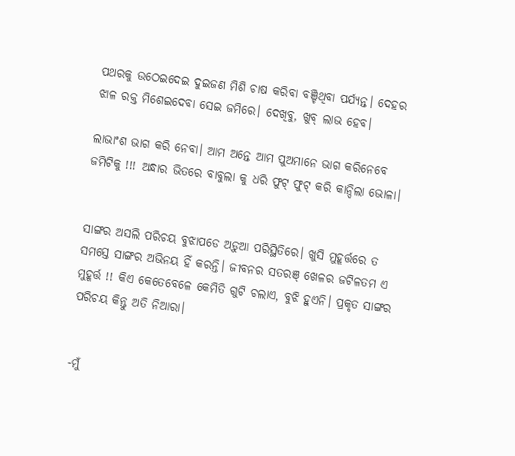ପଥରକୁ ଉଠେଇଦେଇ ଦୁଇଜଣ ମିଶି ଚାଷ କରିବା ବଞ୍ଚିଥିବା ପର୍ଯ୍ୟନ୍ତ। ଦେହର ଝାଳ ରକ୍ତ ମିଶେଇଦେବା ସେଇ ଜମିରେ। ଦେଖିବୁ, ଖୁବ୍ ଲାଭ ହେବ।

ଲାଭାଂଶ ଭାଗ କରି ନେବା। ଆମ ଅନ୍ତେ ଆମ ପୁଅମାନେ ଭାଗ କରିନେବେ ଜମିଟିକୁ !!! ଅନ୍ଧାର ଭିତରେ ବାବୁଲା କୁ ଧରି ଫୁଟ୍ ଫୁଟ୍ କରି କାନ୍ଦିଲା ଭୋଳା।


ସାଙ୍ଗର ଅସଲି ପରିଚୟ ବୁଝାପଡେ ଅଡ଼ୁଆ ପରିସ୍ଥିତିରେ। ଖୁସି ମୁହୂର୍ତ୍ତରେ ତ ସମସ୍ତେ ସାଙ୍ଗର ଅଭିନୟ ହିଁ କରନ୍ତି। ଜୀବନର ସତରଞ୍ ଖେଳର ଜଟିଳତମ ଏ ମୁହୂର୍ତ୍ତ !! କିଏ କେତେବେଳେ କେମିତି ଗୁଟି ଚଲାଏ, ବୁଝି ହୁଏନି। ପ୍ରକୃତ ସାଙ୍ଗର ପରିଚୟ କିନ୍ତୁ ଅତି ନିଆରା।


-ମୁଁ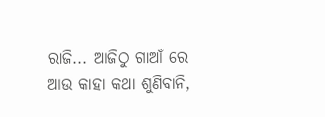ରାଜି... ଆଜିଠୁ ଗାଆଁ ରେ ଆଉ କାହା କଥା ଶୁଣିବାନି,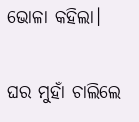ଭୋଳା କହିଲା।

ଘର ମୁହାଁ ଚାଲିଲେ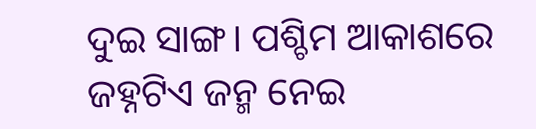ଦୁଇ ସାଙ୍ଗ। ପଶ୍ଚିମ ଆକାଶରେ ଜହ୍ନଟିଏ ଜନ୍ମ ନେଇ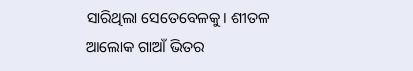ସାରିଥିଲା ସେତେବେଳକୁ। ଶୀତଳ ଆଲୋକ ଗାଆଁ ଭିତର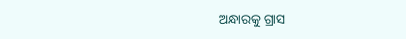ଅନ୍ଧାରକୁ ଗ୍ରାସ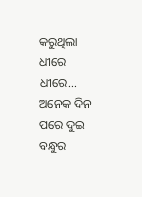କରୁଥିଲା ଧୀରେ ଧୀରେ... ଅନେକ ଦିନ ପରେ ଦୁଇ ବନ୍ଧୁର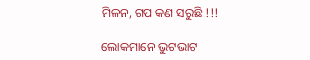ମିଳନ, ଗପ କଣ ସରୁଛି !!!

ଲୋକମାନେ ଭୁଟଭାଟ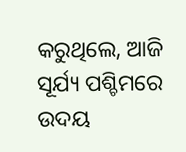କରୁଥିଲେ, ଆଜି ସୂର୍ଯ୍ୟ ପଶ୍ଚିମରେ ଉଦୟ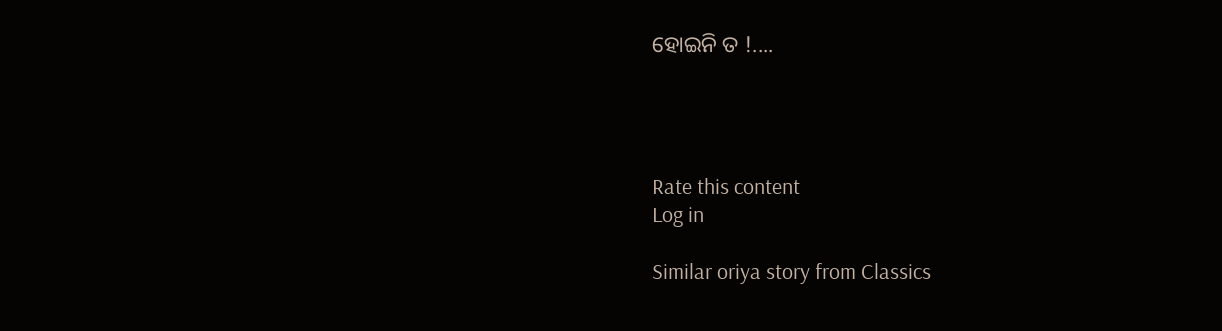ହୋଇନି ତ !....




Rate this content
Log in

Similar oriya story from Classics